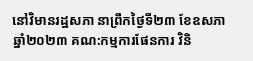នៅវិមានរដ្ឋសភា នាព្រឹកថ្ងៃទី២៣ ខែឧសភា ឆ្នាំ២០២៣ គណ:កម្មការផែនការ វិនិ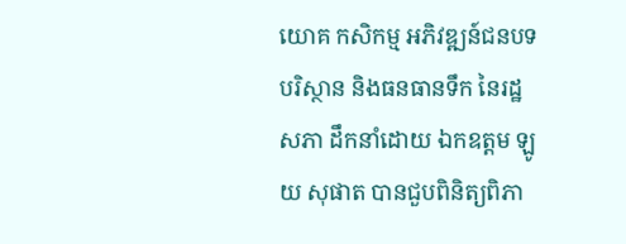យោគ កសិកម្ម អភិវឌ្ឍន៍ជនបទ បរិស្ថាន និងធនធានទឹក នៃរដ្ឋសភា ដឹកនាំដោយ ឯកឧត្តម ឡូយ សុផាត បានជួបពិនិត្យពិភា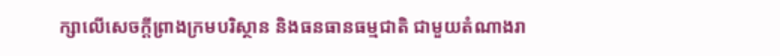ក្សាលើសេចក្តីព្រាងក្រមបរិស្ថាន និងធនធានធម្មជាតិ ជាមួយតំណាងរា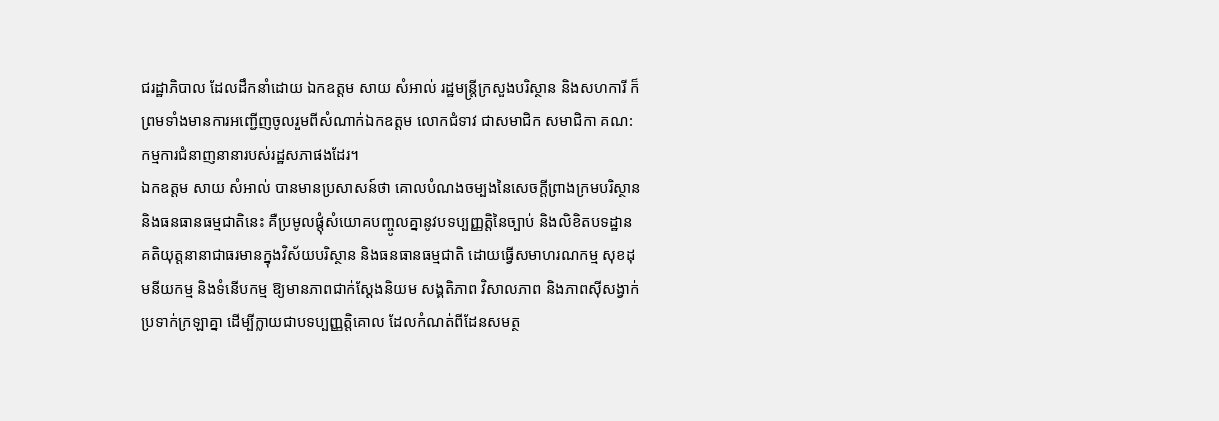ជរដ្ឋាភិបាល ដែលដឹកនាំដោយ ឯកឧត្តម សាយ សំអាល់ រដ្ឋមន្ត្រីក្រសួងបរិស្ថាន និងសហការី ក៏ព្រមទាំងមានការអញ្ជើញចូលរួមពីសំណាក់ឯកឧត្តម លោកជំទាវ ជាសមាជិក សមាជិកា គណ:កម្មការជំនាញនានារបស់រដ្ឋសភាផងដែរ។
ឯកឧត្តម សាយ សំអាល់ បានមានប្រសាសន៍ថា គោលបំណងចម្បងនៃសេចក្តីព្រាងក្រមបរិស្ថាន និងធនធានធម្មជាតិនេះ គឺប្រមូលផ្តុំសំយោគបញ្ចូលគ្នានូវបទប្បញ្ញត្តិនៃច្បាប់ និងលិខិតបទដ្ឋានគតិយុត្តនានាជាធរមានក្នុងវិស័យបរិស្ថាន និងធនធានធម្មជាតិ ដោយធ្វើសមាហរណកម្ម សុខដុមនីយកម្ម និងទំនើបកម្ម ឱ្យមានភាពជាក់ស្ដែងនិយម សង្គតិភាព វិសាលភាព និងភាពស៊ីសង្វាក់ប្រទាក់ក្រឡាគ្នា ដើម្បីក្លាយជាបទប្បញ្ញត្តិគោល ដែលកំណត់ពីដែនសមត្ថ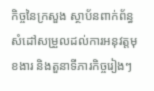កិច្ចនៃក្រសួង ស្ថាប័នពាក់ព័ន្ធ សំដៅសម្រួលដល់ការអនុវត្តមុខងារ និងតួនាទីភារកិច្ចរៀងៗ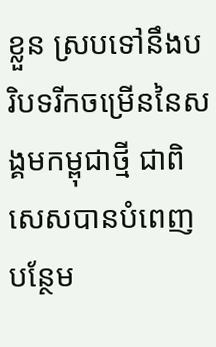ខ្លួន ស្របទៅនឹងបរិបទរីកចម្រើននៃសង្គមកម្ពុជាថ្មី ជាពិសេសបានបំពេញបន្ថែម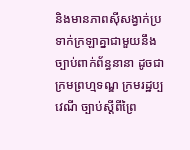និងមានភាពស៊ីសង្វាក់ប្រទាក់ក្រឡាគ្នាជាមួយនឹងច្បាប់ពាក់ព័ន្ធនានា ដូចជា ក្រមព្រហ្មទណ្ឌ ក្រមរដ្ឋប្បវេណី ច្បាប់ស្តីពីព្រៃ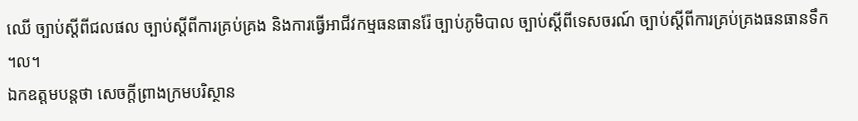ឈើ ច្បាប់ស្តីពីជលផល ច្បាប់ស្តីពីការគ្រប់គ្រង និងការធ្វើអាជីវកម្មធនធានរ៉ែ ច្បាប់ភូមិបាល ច្បាប់ស្ដីពីទេសចរណ៍ ច្បាប់ស្តីពីការគ្រប់គ្រងធនធានទឹក ។ល។
ឯកឧត្តមបន្តថា សេចក្តីព្រាងក្រមបរិស្ថាន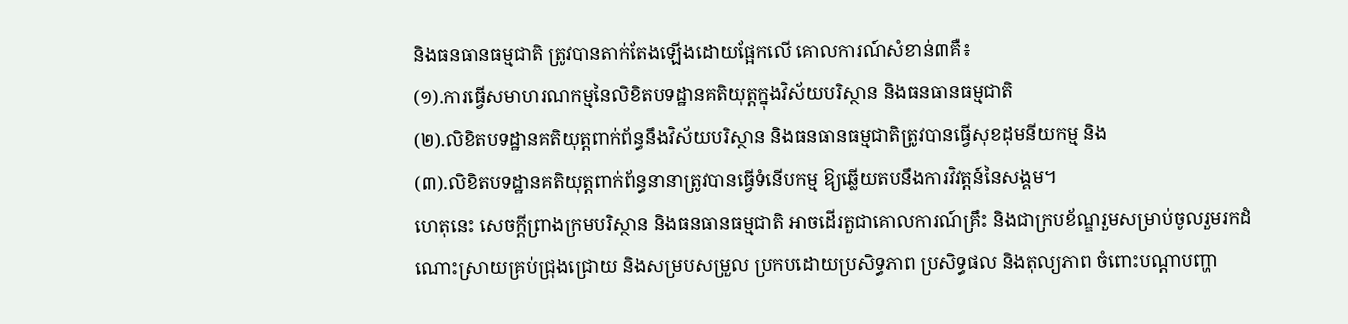និងធនធានធម្មជាតិ ត្រូវបានតាក់តែងឡើងដោយផ្អែកលើ គោលការណ៍សំខាន់៣គឺ៖
(១).ការធ្វើសមាហរណកម្មនៃលិខិតបទដ្ឋានគតិយុត្តក្នុងវិស័យបរិស្ថាន និងធនធានធម្មជាតិ
(២).លិខិតបទដ្ឋានគតិយុត្តពាក់ព័ន្ធនឹងវិស័យបរិស្ថាន និងធនធានធម្មជាតិត្រូវបានធ្វើសុខដុមនីយកម្ម និង
(៣).លិខិតបទដ្ឋានគតិយុត្តពាក់ព័ន្ធនានាត្រូវបានធ្វើទំនើបកម្ម ឱ្យឆ្លើយតបនឹងការវិវត្តន៍នៃសង្គម។
ហេតុនេះ សេចក្តីព្រាងក្រមបរិស្ថាន និងធនធានធម្មជាតិ អាចដើរតួជាគោលការណ៍គ្រឹះ និងជាក្របខ័ណ្ឌរួមសម្រាប់ចូលរួមរកដំណោះស្រាយគ្រប់ជ្រុងជ្រោយ និងសម្របសម្រួល ប្រកបដោយប្រសិទ្ធភាព ប្រសិទ្ធផល និងតុល្យភាព ចំពោះបណ្តាបញ្ហា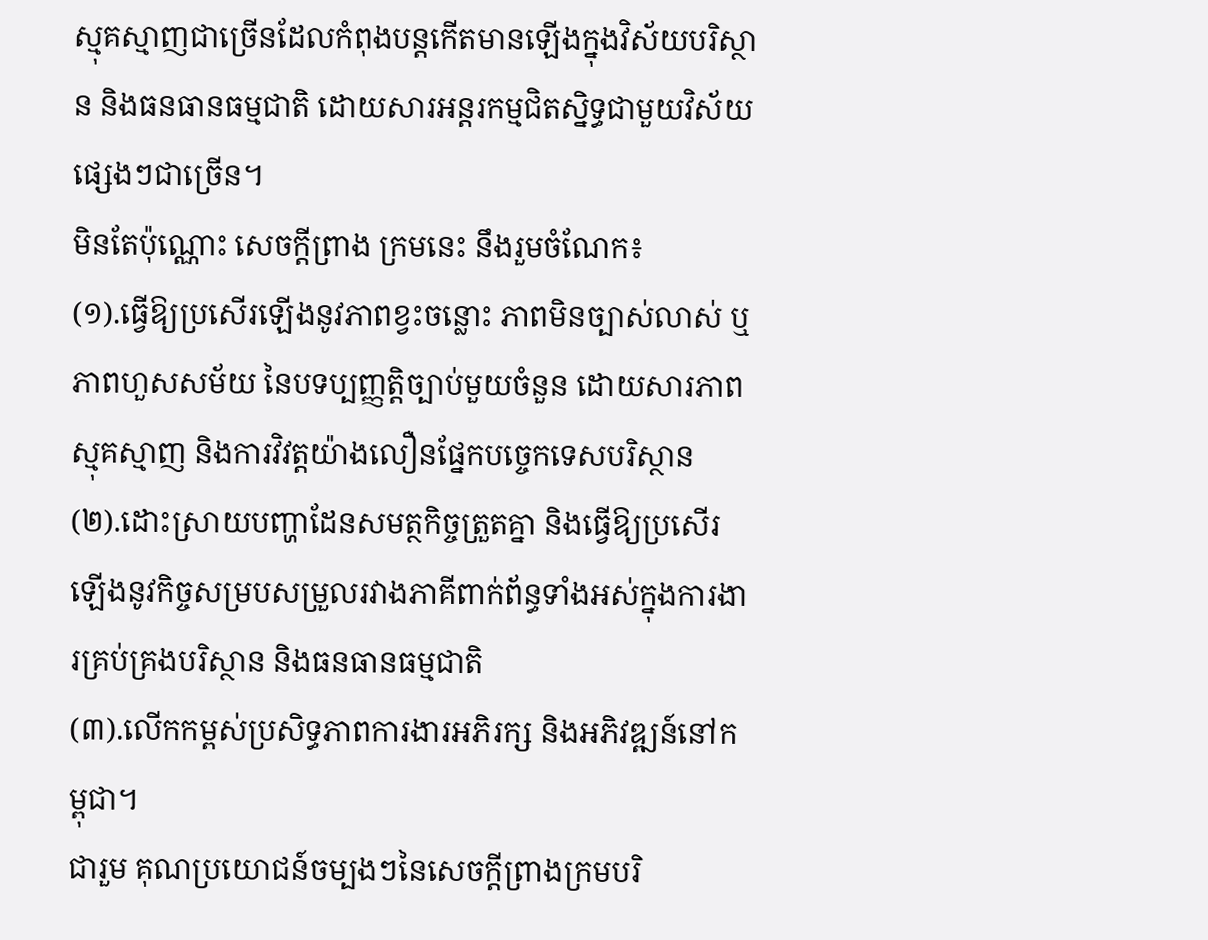ស្មុគស្មាញជាច្រើនដែលកំពុងបន្តកើតមានឡើងក្នុងវិស័យបរិស្ថាន និងធនធានធម្មជាតិ ដោយសារអន្តរកម្មជិតស្និទ្ធជាមួយវិស័យផ្សេងៗជាច្រើន។
មិនតែប៉ុណ្ណោះ សេចក្តីព្រាង ក្រមនេះ នឹងរួមចំណែក៖
(១).ធ្វេីឱ្យប្រសើរឡើងនូវភាពខ្វះចន្លោះ ភាពមិនច្បាស់លាស់ ឬភាពហួសសម័យ នៃបទប្បញ្ញត្តិច្បាប់មួយចំនួន ដោយសារភាពស្មុគស្មាញ និងការវិវត្តយ៉ាងលឿនផ្នែកបច្ចេកទេសបរិស្ថាន
(២).ដោះស្រាយបញ្ហាដែនសមត្ថកិច្ចត្រួតគ្នា និងធ្វើឱ្យប្រសើរឡើងនូវកិច្ចសម្របសម្រួលរវាងភាគីពាក់ព័ន្ធទាំងអស់ក្នុងការងារគ្រប់គ្រងបរិស្ថាន និងធនធានធម្មជាតិ
(៣).លើកកម្ពស់ប្រសិទ្ធភាពការងារអភិរក្ស និងអភិវឌ្ឍន៍នៅកម្ពុជា។
ជារួម គុណប្រយោជន៍ចម្បងៗនៃសេចក្តីព្រាងក្រមបរិ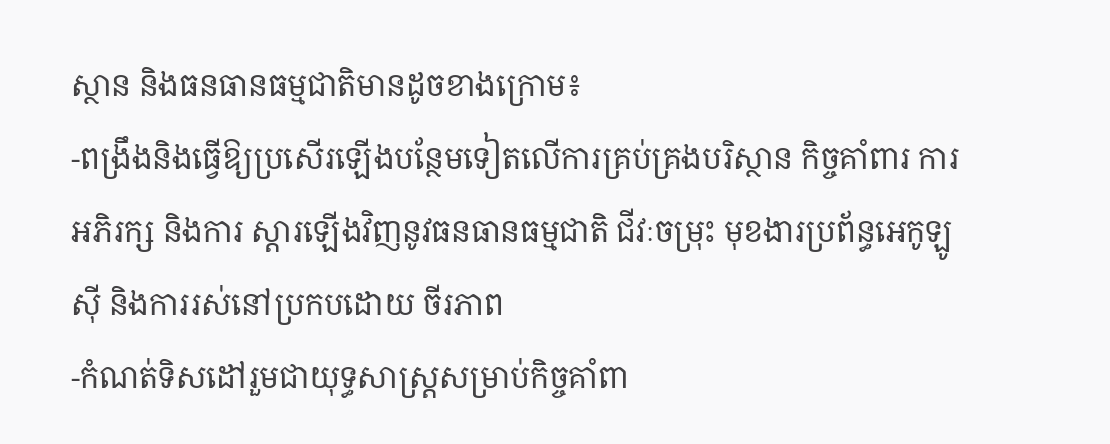ស្ថាន និងធនធានធម្មជាតិមានដូចខាងក្រោម៖
-ពង្រឹងនិងធ្វើឱ្យប្រសើរឡើងបន្ថែមទៀតលើការគ្រប់គ្រងបរិស្ថាន កិច្ចគាំពារ ការអភិរក្ស និងការ ស្តារឡើងវិញនូវធនធានធម្មជាតិ ជីវៈចម្រុះ មុខងារប្រព័ន្ធអេកូឡូស៊ី និងការរស់នៅប្រកបដោយ ចីរភាព
-កំណត់ទិសដៅរួមជាយុទ្ធសាស្ត្រសម្រាប់កិច្ចគាំពា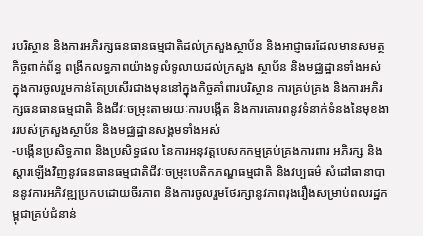របរិស្ថាន និងការអភិរក្សធនធានធម្មជាតិដល់ក្រសួងស្ថាប័ន និងអាជ្ញាធរដែលមានសមត្ថកិច្ចពាក់ព័ន្ធ ពង្រីកលទ្ធភាពយ៉ាងទូលំទូលាយដល់ក្រសួង ស្ថាប័ន និងមជ្ឈដ្ឋានទាំងអស់ ក្នុងការចូលរួមកាន់តែប្រសើរជាងមុននៅក្នុងកិច្ចគាំពារបរិស្ថាន ការគ្រប់គ្រង និងការអភិរក្សធនធានធម្មជាតិ និងជីវៈចម្រុះតាមរយៈការបង្កើត និងការគោរពនូវទំនាក់ទំនងនៃមុខងាររបស់ក្រសួងស្ថាប័ន និងមជ្ឈដ្ឋានសង្គមទាំងអស់
-បង្កើនប្រសិទ្ធភាព និងប្រសិទ្ធផល នៃការអនុវត្តបេសកកម្មគ្រប់គ្រងការពារ អភិរក្ស និងស្ដារឡើងវិញនូវធនធានធម្មជាតិជីវៈចម្រុះបេតិកភណ្ឌធម្មជាតិ និងវប្បធម៌ សំដៅធានាបាននូវការអភិវឌ្ឍប្រកបដោយចីរភាព និងការចូលរួមថែរក្សានូវភាពរុងរឿងសម្រាប់ពលរដ្ឋកម្ពុជាគ្រប់ជំនាន់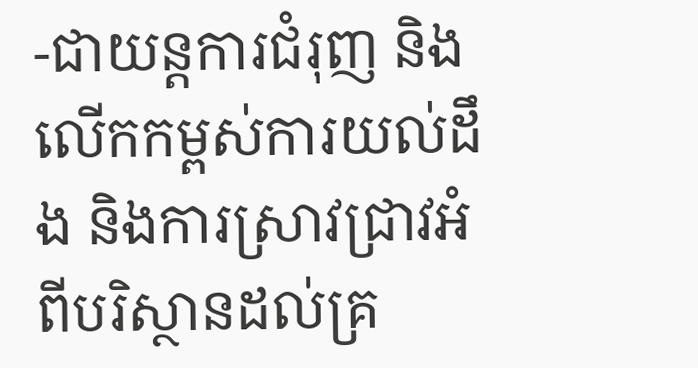-ជាយន្តការជំរុញ និងលើកកម្ពស់ការយល់ដឹង និងការស្រាវជ្រាវអំពីបរិស្ថានដល់គ្រ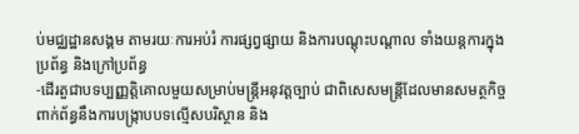ប់មជ្ឈដ្ឋានសង្គម តាមរយៈការអប់រំ ការផ្សព្វផ្សាយ និងការបណ្ដុះបណ្តាល ទាំងយន្តការក្នុងប្រព័ន្ធ និងក្រៅប្រព័ន្ធ
-ដើរតួជាបទប្បញ្ញត្តិគោលមួយសម្រាប់មន្ត្រីអនុវត្តច្បាប់ ជាពិសេសមន្ត្រីដែលមានសមត្ថកិច្ចពាក់ព័ន្ធនឹងការបង្ក្រាបបទល្មើសបរិស្ថាន និង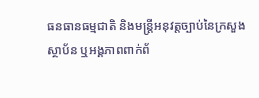ធនធានធម្មជាតិ និងមន្ត្រីអនុវត្តច្បាប់នៃក្រសួង ស្ថាប័ន ឬអង្គភាពពាក់ព័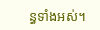ន្ធទាំងអស់។